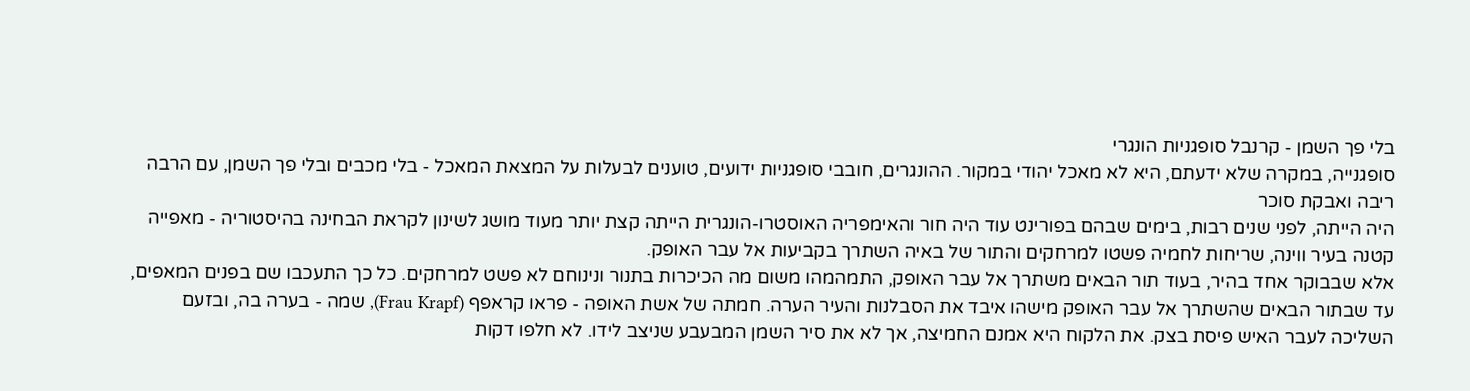בלי פך השמן - קרנבל סופגניות הונגרי
סופגנייה, במקרה שלא ידעתם, היא לא מאכל יהודי במקור. ההונגרים, חובבי סופגניות ידועים, טוענים לבעלות על המצאת המאכל - בלי מכבים ובלי פך השמן, עם הרבה ריבה ואבקת סוכר
היה הייתה, לפני שנים רבות, בימים שבהם בפורינט עוד היה חור והאימפריה האוסטרו-הונגרית הייתה קצת יותר מעוד מושג לשינון לקראת הבחינה בהיסטוריה - מאפייה קטנה בעיר ווינה, שריחות לחמיה פשטו למרחקים והתור של באיה השתרך בקביעות אל עבר האופק.
אלא שבבוקר אחד בהיר, בעוד תור הבאים משתרך אל עבר האופק, התמהמהו משום מה הכיכרות בתנור ונינוחם לא פשט למרחקים. כל כך התעכבו שם בפנים המאפים, עד שבתור הבאים שהשתרך אל עבר האופק מישהו איבד את הסבלנות והעיר הערה. חמתה של אשת האופה - פראו קראפף (Frau Krapf), שמה - בערה בה, ובזעם השליכה לעבר האיש פיסת בצק. את הלקוח היא אמנם החמיצה, אך לא את סיר השמן המבעבע שניצב לידו. לא חלפו דקות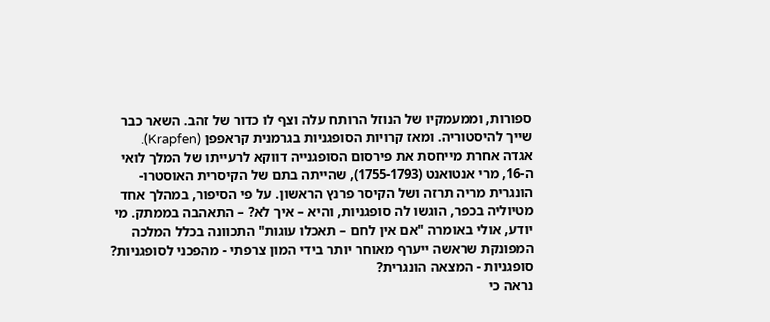ספורות, וממעמקיו של הנוזל הרותח עלה וצף לו כדור של זהב. השאר כבר שייך להיסטוריה. ומאז קרויות הסופגניות בגרמנית קראפפן (Krapfen).
אגדה אחרת מייחסת את פירסום הסופגנייה דווקא לרעייתו של המלך לואי ה-16, מרי אנטואנט (1755-1793), שהייתה בתם של הקיסרית האוסטרו-הונגרית מריה תרזה ושל הקיסר פרנץ הראשון. על פי הסיפור, במהלך אחד מטיוליה בכפר, הוגשו לה סופגניות, והיא – איך לא? – התאהבה בממתק. מי יודע, אולי באומרה "אם אין לחם – תאכלו עוגות" התכוונה בכלל המלכה המפונקת שראשה ייערף מאוחר יותר בידי המון צרפתי - מהפכני לסופגניות?
סופגניות - המצאה הונגרית?
נראה כי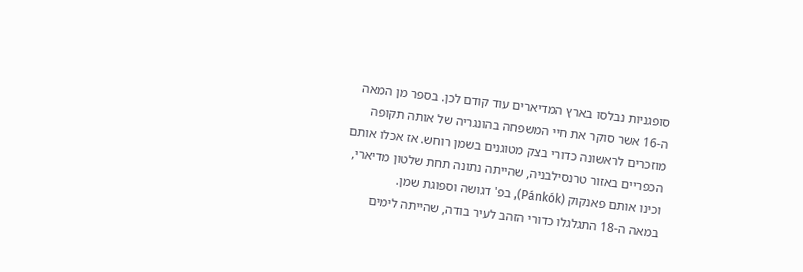סופגניות נבלסו בארץ המדיארים עוד קודם לכן. בספר מן המאה ה-16 אשר סוקר את חיי המשפחה בהונגריה של אותה תקופה מוזכרים לראשונה כדורי בצק מטוגנים בשמן רוחש. אז אכלו אותם הכפריים באזור טרנסילבניה, שהייתה נתונה תחת שלטון מדיארי, וכינו אותם פאנקוק (Pánkók), בפ' דגושה וספוגת שמן.
במאה ה-18 התגלגלו כדורי הזהב לעיר בודה, שהייתה לימים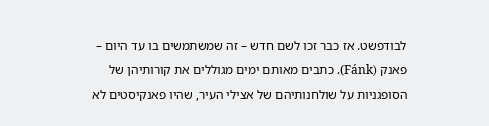לבודפשט. אז כבר זכו לשם חדש – זה שמשתמשים בו עד היום – פאנק (Fánk). כתבים מאותם ימים מגוללים את קורותיהן של הסופגניות על שולחנותיהם של אצילי העיר, שהיו פאנקיסטים לא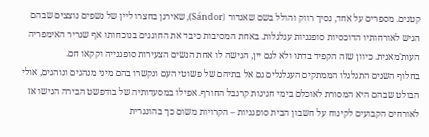קטנים. מספרים על אחד, נסיך רווק והולל בשם שאנדור (Sándor), שאירגן בחצרו ליין של נשפים נוצצים שבהם הגיש לאורחותיו הדוכסיות סופגניות עגלגלות. באחת המסיבות כיבד את החוגגים בנוכחותו אף שגריר האימפריה העות'מאנית. כיוון שזה הקפיד בדתו ולא לגם יין, הגישה לו אחת הנשים הצעירות סופגנייה וקקאו חם.
בחלוף השנים התגלגלו הממתקים העגלגלים גם אל בתיהם של פשוטי העם ונקשרו בהם מיני מנהגים ונוהגים, אולי הבולט שבהם היא המסורת לאוכלם בימי חגיגות קרנבל החורף. אפילו במסעדותיה של בודפשט הבירה הגישו אז לאורחים הקבועים לקינוח על חשבון הבית סופגניות – הקרויות משום כך בהונגרית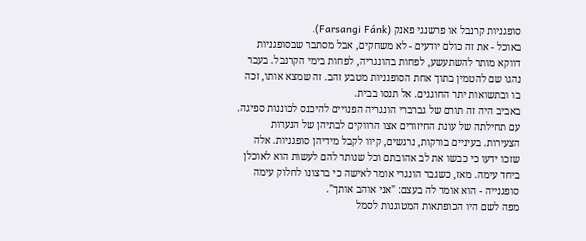סופגניות קרנבל או פרשנגי פאנק (Farsangi Fánk).
באוכל - את זה כולם יודעים - לא משחקים, אבל מסתבר שבסופגניות דווקא מותר להשתעשע, לפחות בהונגריה, לפחות בימי הקרנבל. בעבר נהגו שם להטמין בתוך אחת הסופגניות מטבע זהב. זה שמצא אותו, זכה בו ובתשואות יתר החוגגים. אל תנסו בבית.
באביב היה זה תורם של גברברי הונגריה הפנויים להיכנס לכוננות ספיגה. עם תחילתה של עונת החיזורים אצו הרווקים לבתיהן של הנערות הצעירות. בעיניים בורקות, נרגשים, קיוו לקבל מידיהן סופגניות. אלה שזכו ידעו כי כבשו את לב אהובתם וכל שנותר להם לעשות הוא לאוכלן ביחד עימה. מאז, כשגבר הונגרי אומר לאישה כי ברצונו לחלוק עימה סופגנייה - הוא אומר לה בעצם: "אני אוהב אותך".
מפה לשם היו הכופתאות המטוגנות לסמל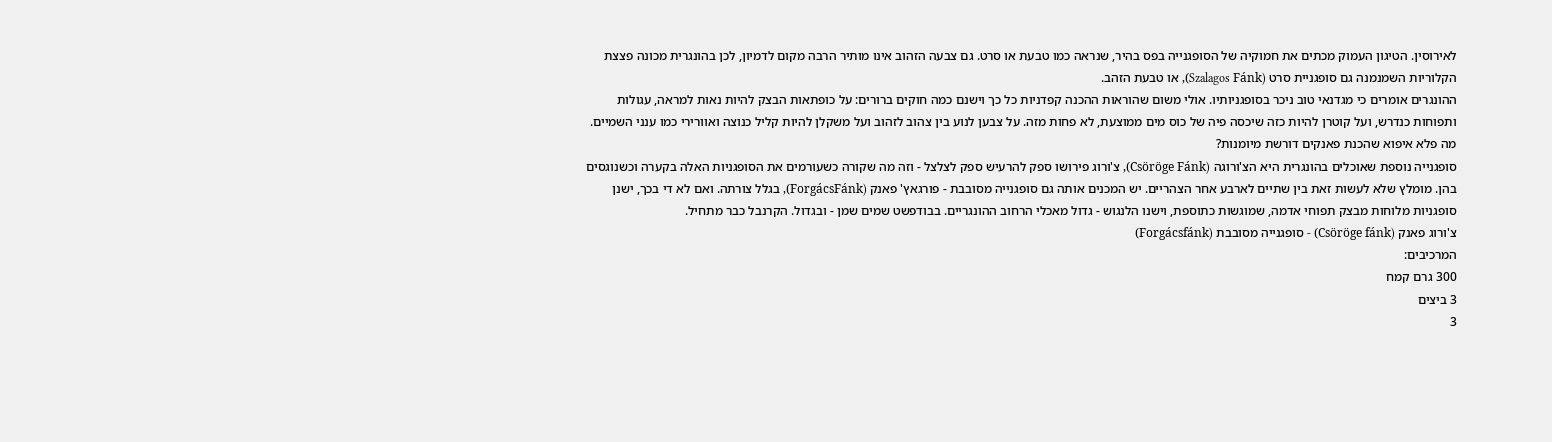לאירוסין. הטיגון העמוק מכתים את חמוקיה של הסופגנייה בפס בהיר, שנראה כמו טבעת או סרט. גם צבעה הזהוב אינו מותיר הרבה מקום לדמיון, לכן בהונגרית מכונה פצצת הקלוריות השמנמנה גם סופגניית סרט (Szalagos Fánk), או טבעת הזהב.
ההונגרים אומרים כי מגדנאי טוב ניכר בסופגניותיו. אולי משום שהוראות ההכנה קפדניות כל כך וישנם כמה חוקים ברורים: על כופתאות הבצק להיות נאות למראה, עגולות ותפוחות כנדרש, ועל קוטרן להיות כזה שיכסה פיה של כוס מים ממוצעת, לא פחות מזה. על צבען לנוע בין צהוב לזהוב ועל משקלן להיות קליל כנוצה ואוורירי כמו ענני השמיים. מה פלא איפוא שהכנת פאנקים דורשת מיומנות?
סופגנייה נוספת שאוכלים בהונגרית היא הצ'ורוגה (Csöröge Fánk), צ'ורוג פירושו ספק להרעיש ספק לצלצל - וזה מה שקורה כשעורמים את הסופגניות האלה בקערה וכשנוגסים בהן. מומלץ שלא לעשות זאת בין שתיים לארבע אחר הצהריים. יש המכנים אותה גם סופגנייה מסובבת - פורגאץ' פאנק (ForgácsFánk), בגלל צורתה. ואם לא די בכך, ישנן סופגניות מלוחות מבצק תפוחי אדמה, שמוגשות כתוספת, וישנו הלנגוש - גדול מאכלי הרחוב ההונגריים. בבודפשט שמים שמן - ובגדול. הקרנבל כבר מתחיל.
צ'ורוג פאנק (Csöröge fánk) - סופגנייה מסובבת (Forgácsfánk)
המרכיבים:
300 גרם קמח
3 ביצים
3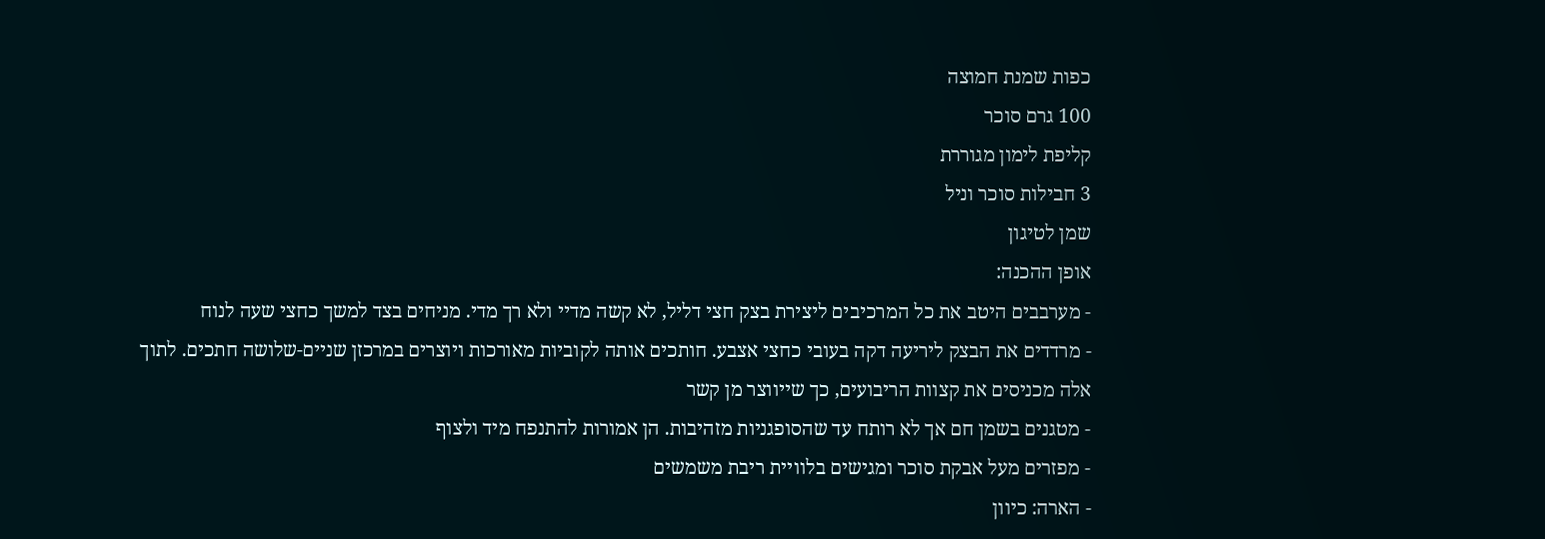כפות שמנת חמוצה
100 גרם סוכר
קליפת לימון מגוררת
3 חבילות סוכר וניל
שמן לטיגון
אופן ההכנה:
- מערבבים היטב את כל המרכיבים ליצירת בצק חצי דליל, לא קשה מדיי ולא רך מדי. מניחים בצד למשך כחצי שעה לנוח
- מרדדים את הבצק ליריעה דקה בעובי כחצי אצבע. חותכים אותה לקוביות מאורכות ויוצרים במרכזן שניים-שלושה חתכים. לתוך אלה מכניסים את קצוות הריבועים, כך שייווצר מן קשר
- מטגנים בשמן חם אך לא רותח עד שהסופגניות מזהיבות. הן אמורות להתנפח מיד ולצוף
- מפזרים מעל אבקת סוכר ומגישים בלוויית ריבת משמשים
- הארה: כיוון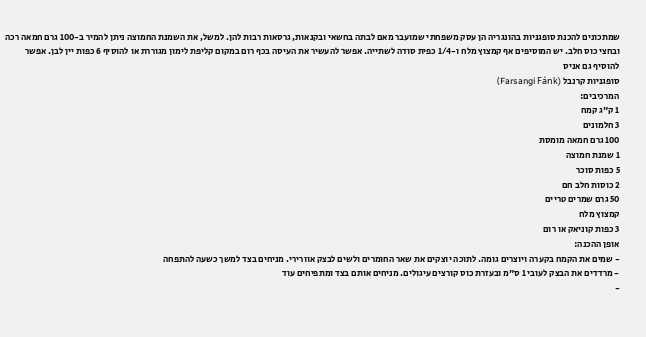שמתכונים להכנת סופגניות בהונגריה הן עסק משפחתי שמועבר מאם לבתה בחשאי ובקנאות, גרסאות רבות להן. למשל, את השמנת החמוצה ניתן להמיר ב-100 גרם חמאה רכה ובחצי כוס חלב. יש המוסיפים אף קמצוץ מלח ו-1/4 כפית סודה לשתייה. אפשר להעשיר את העיסה בכף רום במקום קליפת לימון מגוררת או להוסיף 6 כפות יין לבן. אפשר להוסיף גם אניס
סופגניות קרנבל (Farsangi Fánk)
המרכיבים:
1 ק"ג קמח
3 חלמונים
100 גרם חמאה מומסת
1 שמנת חמוצה
5 כפות סוכר
2 כוסות חלב חם
50 גרם שמרים טריים
קמצוץ מלח
3 כפות קוניאק או רום
אופן ההכנה:
- שמים את הקמח בקערה ויוצרים גומה. לתוכה יוצקים את שאר החומרים ולשים לבצק אוורירי. מניחים בצד למשך כשעה להתפחה
- מרדדים את הבצק לעובי 1 ס"מ ובעזרת כוס קורצים עיגולים. מניחים אותם בצד ומתפיחים עוד
-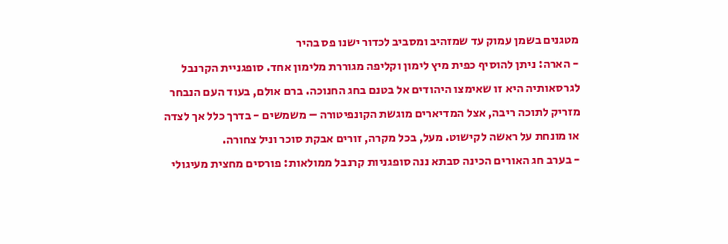מטגנים בשמן עמוק עד שמזהיב ומסביב לכדור ישנו פס בהיר
- הארה: ניתן להוסיף כפית מיץ לימון וקליפה מגוררת מלימון אחד. סופגניית הקרנבל לגרסאותיה היא זו שאימצו היהודים אל בטנם בחג החנוכה. ברם אולם, בעוד העם הנבחר מזריק לתוכה ריבה, אצל המדיארים מוגשת הקונפיטורה – משמשים - בדרך כלל אך לצדה או מונחת על ראשה לקישוט. מעל, בכל מקרה, זורים אבקת סוכר וניל צחורה.
- בערב חג האורים הכינה סבתא ננה סופגניות קרנבל ממולאות: פורסים מחצית מעיגולי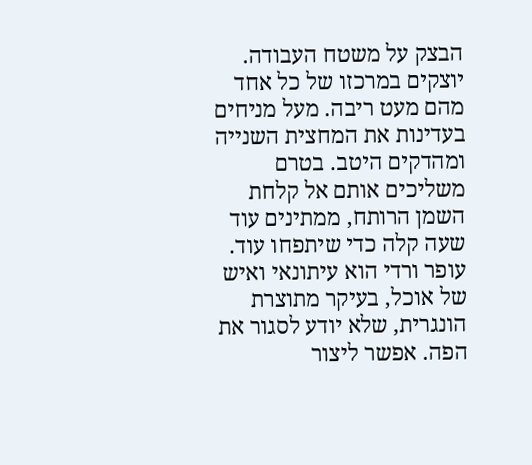הבצק על משטח העבודה. יוצקים במרכזו של כל אחד מהם מעט ריבה. מעל מניחים בעדינות את המחצית השנייה ומהדקים היטב. בטרם משליכים אותם אל קלחת השמן הרותח, ממתינים עוד שעה קלה כדי שיתפחו עוד.
עופר ורדי הוא עיתונאי ואיש של אוכל, בעיקר מתוצרת הונגרית, שלא יודע לסגור את הפה. אפשר ליצור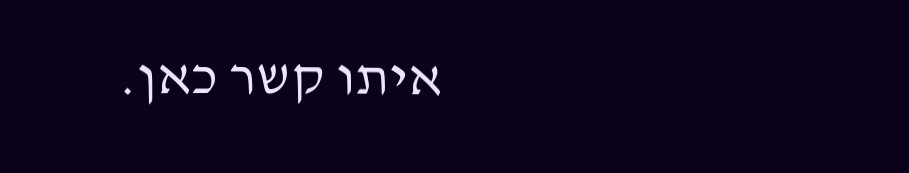איתו קשר כאן.